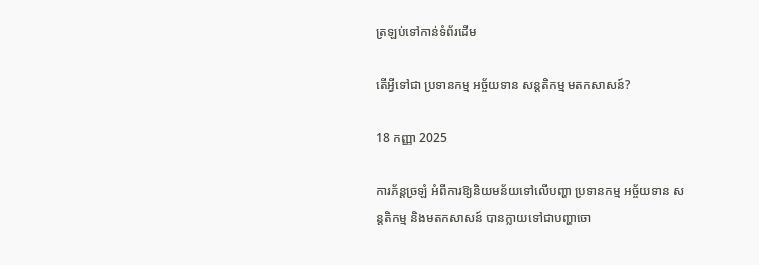ត្រឡប់ទៅកាន់ទំព័រដើម

តើអ្វីទៅជា ប្រទានកម្ម អច្ច័យទាន សន្តតិកម្ម មតកសាសន៍?

18 កញ្ញា 2025

ការភ័ន្តច្រឡំ អំពីការឱ្យនិយមន័យទៅលើបញ្ហា ប្រទានកម្ម អច្ច័យទាន សន្តតិកម្ម និងមតកសាសន៍ បានក្លាយទៅជាបញ្ហាចោ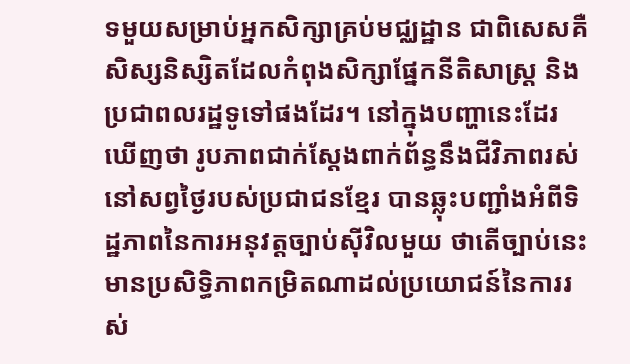ទមួយសម្រាប់អ្នកសិក្សាគ្រប់មជ្ឈដ្ឋាន ជាពិសេសគឺសិស្សនិស្សិតដែលកំពុងសិក្សាផ្នែកនីតិសាស្រ្ត និងប្រជាពលរដ្ឋទូទៅផងដែរ។ នៅក្នុងបញ្ហានេះដែរឃើញថា រូបភាពជាក់ស្តែងពាក់ព័ន្ធនឹងជីវិភាពរស់នៅសព្វថ្ងៃរបស់ប្រជាជនខ្មែរ បានឆ្លុះបញ្ជាំងអំពីទិដ្ឋភាពនៃការអនុវត្តច្បាប់ស៊ីវិលមួយ ថាតើច្បាប់នេះមានប្រសិទ្ធិភាពកម្រិតណាដល់ប្រយោជន៍នៃការរស់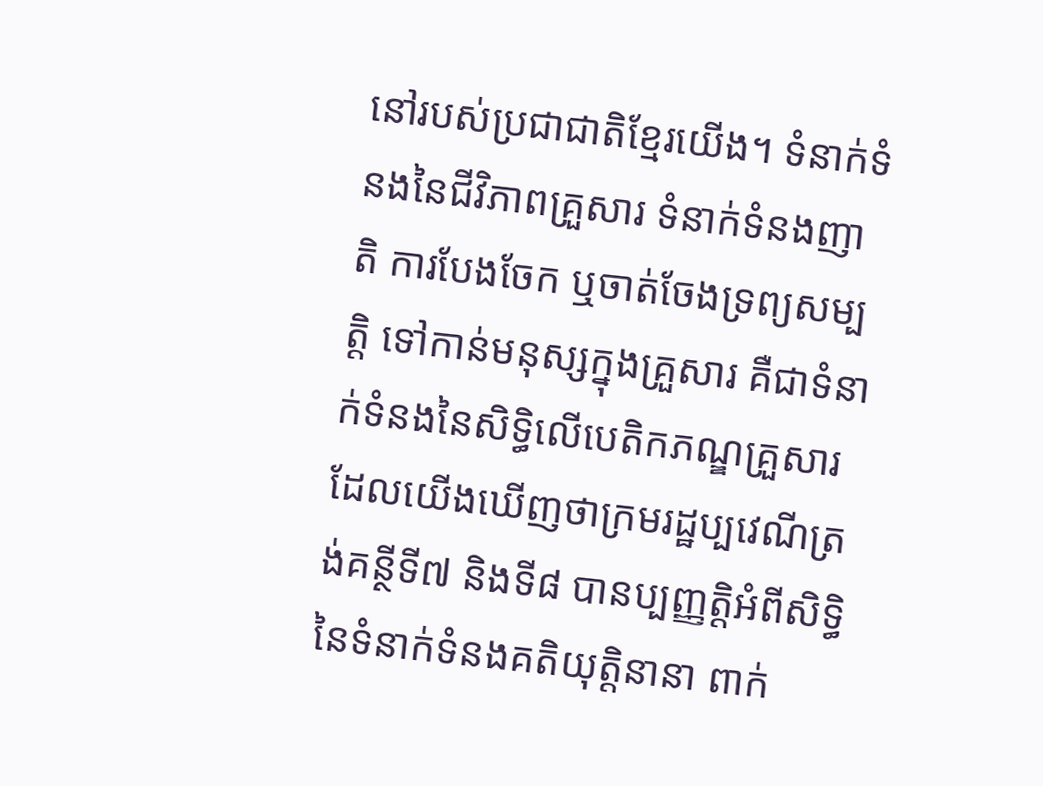នៅរបស់ប្រជាជាតិខ្មែរយើង។ ទំនាក់ទំនងនៃជីវិភាពគ្រួសារ ទំនាក់ទំនងញាតិ ការបែងចែក ឬចាត់ចែងទ្រព្យសម្បត្តិ ទៅកាន់មនុស្សក្នុងគ្រួសារ គឺជាទំនាក់ទំនងនៃសិទ្ធិលើបេតិកភណ្ឌគ្រួសារ ដែលយើងឃើញថាក្រមរដ្ឋប្បវេណីត្រង់គន្ថីទី៧ និងទី៨ បានប្បញ្ញត្តិអំពីសិទ្ធិនៃទំនាក់ទំនងគតិយុត្តិនានា ពាក់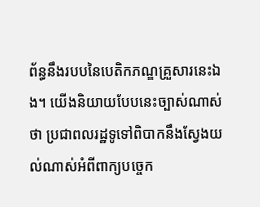ព័ន្ធនឹងរបបនៃបេតិកភណ្ឌគ្រួសារនេះឯង។ យើងនិយាយបែបនេះច្បាស់ណាស់ថា ប្រជាពលរដ្ឋទូទៅពិបាកនឹងស្វែងយល់ណាស់អំពីពាក្យបច្ចេក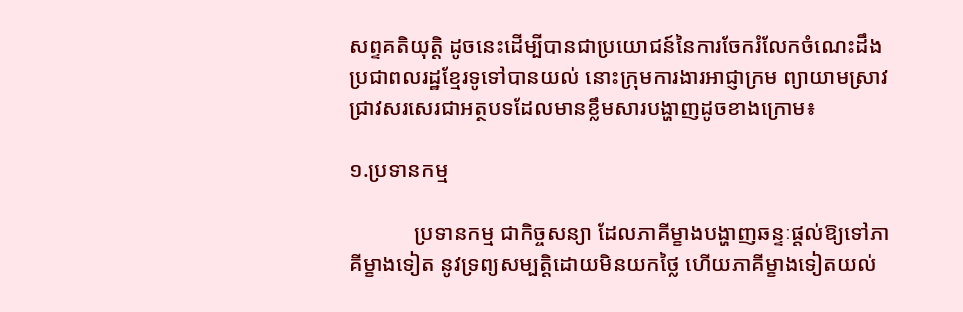សព្ទគតិយុត្តិ ដូចនេះដើម្បីបានជាប្រយោជន៍នៃការចែករំលែកចំណេះដឹងប្រជាពលរដ្ឋខ្មែរទូទៅបានយល់ នោះក្រុមការងារអាជ្ញាក្រម ព្យាយាមស្រាវជ្រាវសរសេរជាអត្ថបទដែលមានខ្លឹមសារបង្ហាញដូចខាងក្រោម៖

១.ប្រទានកម្ម

            ប្រទានកម្ម ជាកិច្ចសន្យា ដែលភាគីម្ខាងបង្ហាញឆន្ទៈផ្តល់ឱ្យទៅភាគីម្ខាងទៀត នូវទ្រព្យសម្បត្តិដោយមិនយកថ្លៃ ហើយភាគីម្ខាងទៀតយល់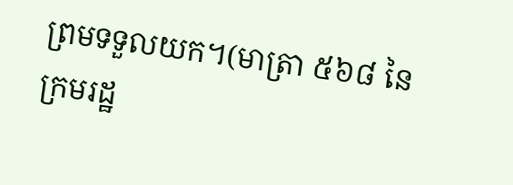ព្រមទទួលយក។(មាត្រា ៥៦៨ នៃក្រមរដ្ឋ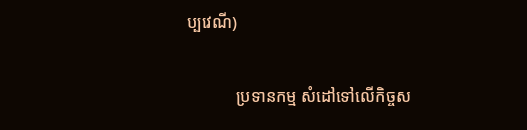ប្បវេណី)

            ប្រទានកម្ម សំដៅទៅលើកិច្ចស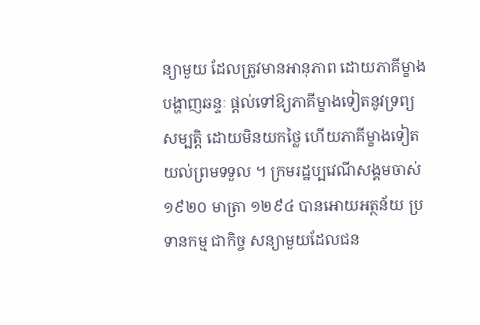ន្យាមួយ ដែលត្រូវមានអានុភាព ដោយភាគីម្ខាងបង្ហាញឆន្ទៈ ផ្តល់ទៅឱ្យភាគីម្ខាងទៀតនូវទ្រព្យសម្បត្តិ ដោយមិនយកថ្លៃ ហើយភាគីម្ខាងទៀតយល់ព្រមទទួល ។ ក្រមរដ្ឋប្បវេណីសង្គមចាស់ ១៩២០ មាត្រា ១២៩៤ បានអោយអត្ថន័យ ប្រទានកម្ម ជាកិច្ច សន្យាមួយដែលជន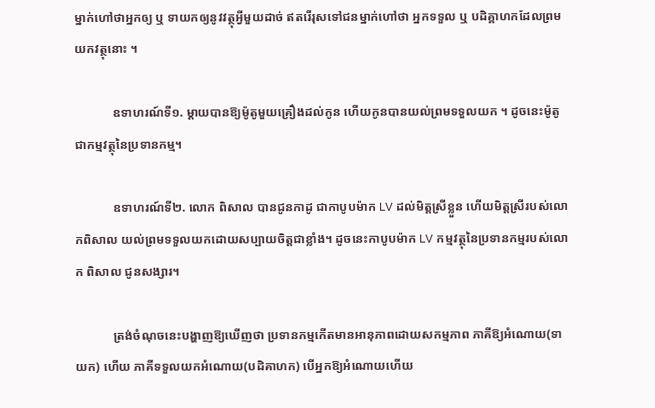ម្នាក់ហៅថាអ្នកឲ្យ ឬ ទាយកឲ្យនូវវត្ថុអ្វីមួយដាច់ ឥតរើរុសទៅជនម្នាក់ហៅថា អ្នកទទួល ឬ បដិគ្គាហកដែលព្រមយកវត្ថុនោះ ។

            ឧទាហរណ៍ទី១. ម្តាយបានឱ្យម៉ូតូមួយគ្រឿងដល់កូន ហើយកូនបានយល់ព្រមទទួលយក ។ ដូចនេះម៉ូតូជាកម្មវត្ថុនៃប្រទានកម្ម។

            ឧទាហរណ៍ទី២. លោក ពិសាល បានជូនកាដូ ជាកាបូបម៉ាក LV ដល់មិត្តស្រីខ្លួន ហើយមិត្តស្រីរបស់លោកពិសាល យល់ព្រមទទួលយកដោយសប្បាយចិត្តជាខ្លាំង។ ដូចនេះកាបូបម៉ាក LV កម្មវត្ថុនៃប្រទានកម្មរបស់លោក ពិសាល ជូនសង្សារ។

            ត្រង់ចំណុចនេះបង្ហាញឱ្យឃើញថា ប្រទានកម្មកើតមានអានុភាពដោយសកម្មភាព ភាគីឱ្យអំណោយ(ទាយក) ហើយ ភាគីទទួលយកអំណោយ(បដិគាហក) បើអ្នកឱ្យអំណោយហើយ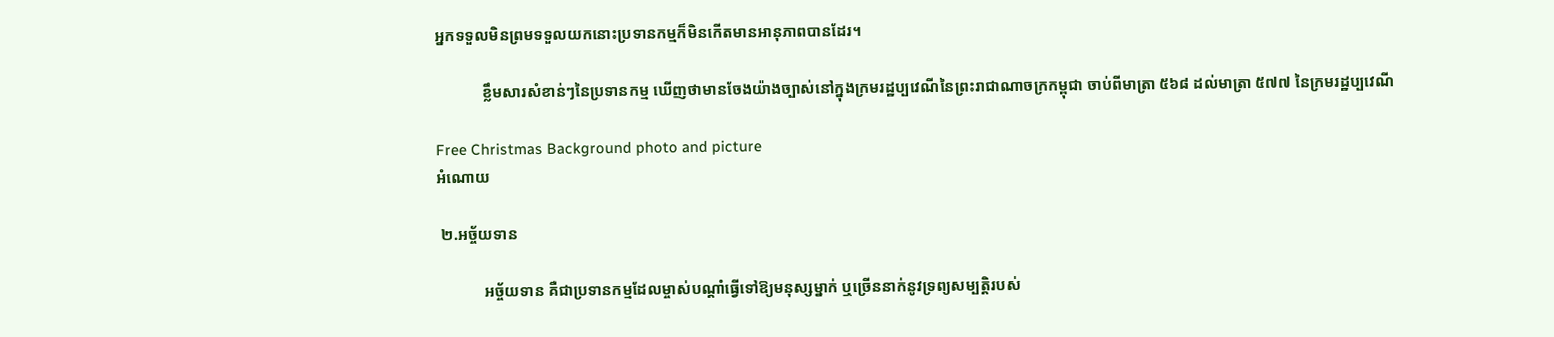អ្នកទទួលមិនព្រមទទួលយកនោះប្រទានកម្មក៏មិនកើតមានអានុភាពបានដែរ។

            ខ្លឹមសារសំខាន់ៗនៃប្រទានកម្ម ឃើញថាមានចែងយ៉ាងច្បាស់នៅក្នុងក្រមរដ្ឋប្បវេណីនៃព្រះរាជាណាចក្រកម្ពុជា ចាប់ពីមាត្រា ៥៦៨ ដល់មាត្រា ៥៧៧ នៃក្រមរដ្ឋប្បវេណី

Free Christmas Background photo and picture
អំណោយ

 ២.អច្ច័យទាន

            អច្ច័យទាន គឺជាប្រទានកម្មដែលម្ចាស់បណ្តាំធ្វើទៅឱ្យមនុស្សម្នាក់ ឬច្រើននាក់នូវទ្រព្យសម្បត្តិរបស់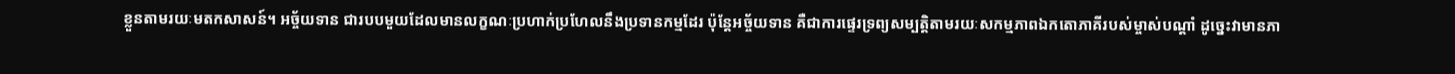ខ្លួនតាមរយៈមតកសាសន៍។ អច្ច័យទាន ជារបបមួយដែលមានលក្ខណៈប្រហាក់ប្រហែលនឹងប្រទានកម្មដែរ ប៉ុន្តែអច្ច័យទាន គឺជាការផ្ទេរទ្រព្យសម្បត្តិតាមរយៈសកម្មភាពឯកតោភាគីរបស់ម្ចាស់បណ្តាំ ដូច្នេះវាមានភា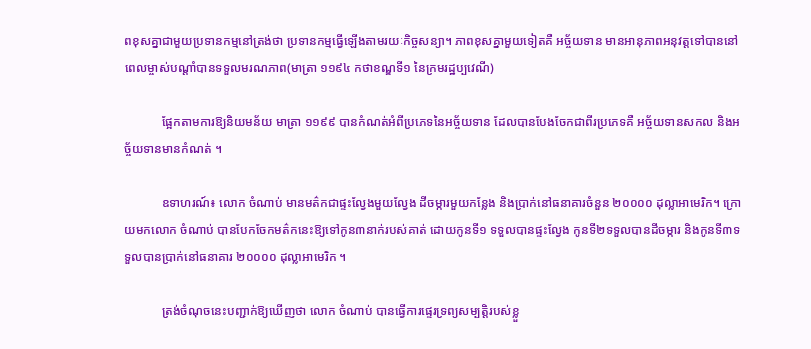ពខុសគ្នាជាមួយប្រទានកម្មនៅត្រង់ថា ប្រទានកម្មធ្វើឡើងតាមរយៈកិច្ចសន្យា។ ភាពខុសគ្នាមួយទៀតគឺ អច្ច័យទាន មានអានុភាពអនុវត្តទៅបាននៅពេលម្ចាស់បណ្តាំបានទទួលមរណភាព(មាត្រា ១១៩៤ កថាខណ្ឌទី១ នៃក្រមរដ្ឋប្បវេណី)

            ផ្អែកតាមការឱ្យនិយមន័យ មាត្រា ១១៩៩ បានកំណត់អំពីប្រភេទនៃអច្ច័យទាន ដែលបានបែងចែកជាពីរប្រភេទគឺ អច្ច័យទានសកល និងអច្ច័យទានមានកំណត់ ។

            ឧទាហរណ៍៖ លោក ចំណាប់ មានមត៌កជាផ្ទះល្វែងមួយល្វែង ដីចម្ការមួយកន្លែង និងប្រាក់នៅធនាគារចំនួន ២០០០០ ដុល្លាអាមេរិក។ ក្រោយមកលោក ចំណាប់ បានបែកចែកមត៌កនេះឱ្យទៅកូន៣នាក់របស់គាត់ ដោយកូនទី១ ទទួលបានផ្ទះល្វែង កូនទី២ទទួលបានដីចម្ការ និងកូនទី៣ទទួលបានប្រាក់នៅធនាគារ ២០០០០ ដុល្លាអាមេរិក ។

            ត្រង់ចំណុចនេះបញ្ជាក់ឱ្យឃើញថា លោក ចំណាប់ បានធ្វើការផ្ទេរទ្រព្យសម្បត្តិរបស់ខ្លួ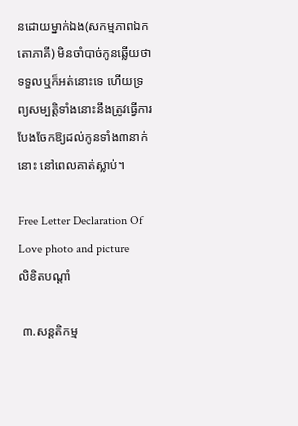នដោយម្នាក់ឯង(សកម្មភាពឯកតោភាគី) មិនចាំបាច់កូនឆ្លើយថាទទួលឬក៏អត់នោះទេ ហើយទ្រព្យសម្បត្តិទាំងនោះនឹងត្រូវធ្វើការបែងចែកឱ្យដល់កូនទាំង៣នាក់នោះ នៅពេលគាត់ស្លាប់។

Free Letter Declaration Of Love photo and picture
លិខិតបណ្តាំ

 ៣.សន្តតិកម្ម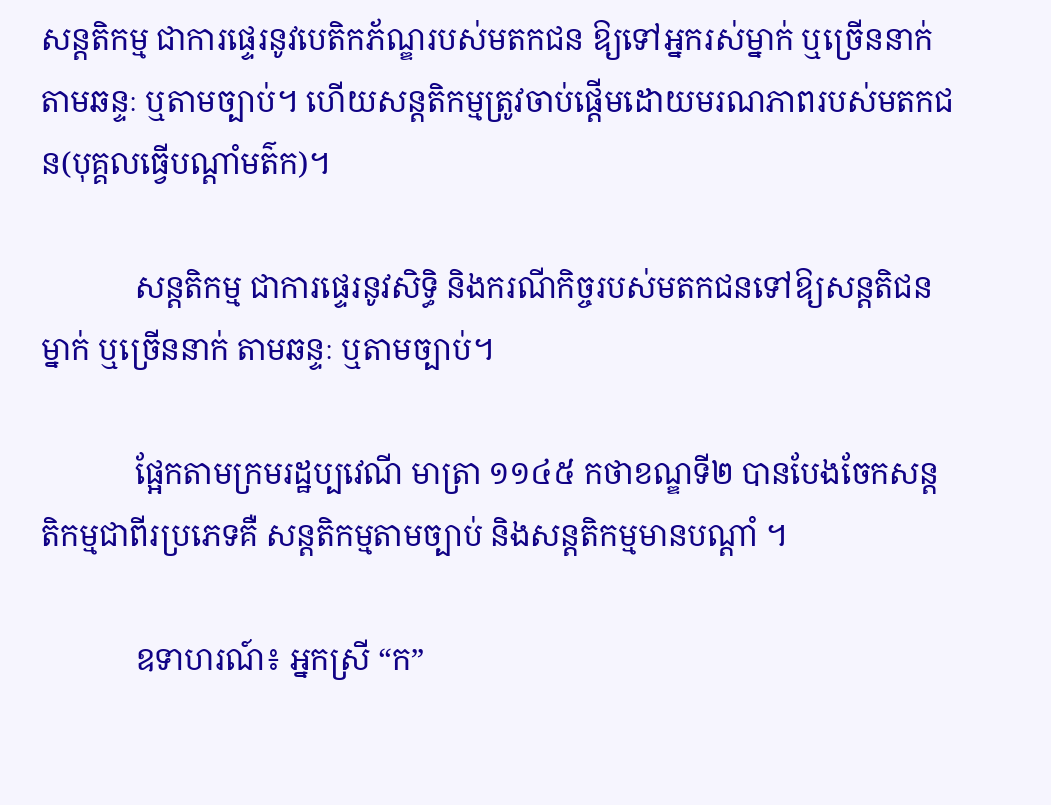សន្តតិកម្ម ជាការផ្ទេរនូវបេតិកភ័ណ្ឌរបស់មតកជន ឱ្យទៅអ្នករស់ម្នាក់ ឬច្រើននាក់តាមឆន្ទៈ ឬតាមច្បាប់។ ហើយសន្តតិកម្មត្រូវចាប់ផ្តើមដោយមរណភាពរបស់មតកជន(បុគ្គលធ្វើបណ្តាំមត៌ក)។

            សន្តតិកម្ម ជាការផ្ទេរនូវសិទ្ធិ និងករណីកិច្ចរបស់មតកជនទៅឱ្យសន្តតិជនម្នាក់ ឬច្រើននាក់ តាមឆន្ទៈ ឬតាមច្បាប់។

            ផ្អែកតាមក្រមរដ្ឋប្បវេណី មាត្រា ១១៤៥ កថាខណ្ឌទី២ បានបែងចែកសន្តតិកម្មជាពីរប្រភេទគឺ សន្តតិកម្មតាមច្បាប់ និងសន្តតិកម្មមានបណ្តាំ ។

            ឧទាហរណ៍៖ អ្នកស្រី “ក”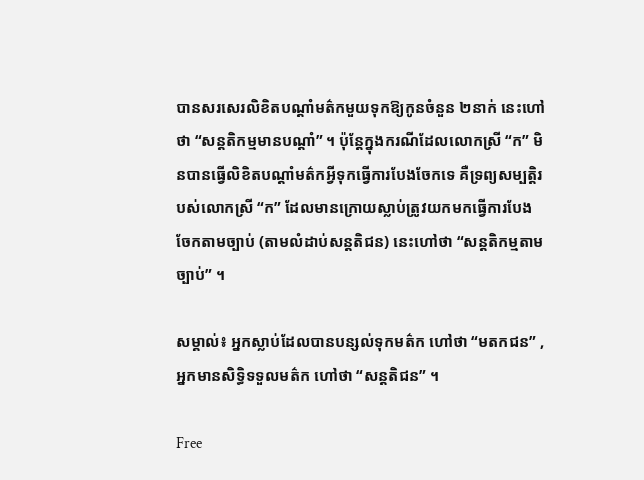បានសរសេរលិខិតបណ្តាំមត៌កមួយទុកឱ្យកូនចំនួន ២នាក់ នេះហៅថា “សន្តតិកម្មមានបណ្តាំ” ។ ប៉ុន្តែក្នុងករណីដែលលោកស្រី “ក” មិនបានធ្វើលិខិតបណ្តាំមត៌កអ្វីទុកធ្វើការបែងចែកទេ គឺទ្រព្យសម្បត្តិរបស់លោកស្រី “ក” ដែលមានក្រោយស្លាប់ត្រូវយកមកធ្វើការបែងចែកតាមច្បាប់ (តាមលំដាប់សន្តតិជន) នេះហៅថា “សន្តតិកម្មតាមច្បាប់” ។

សម្គាល់៖ អ្នកស្លាប់ដែលបានបន្សល់ទុកមត៌ក ហៅថា “មតកជន” , អ្នកមានសិទ្ធិទទួលមត៌ក ហៅថា “សន្តតិជន” ។

Free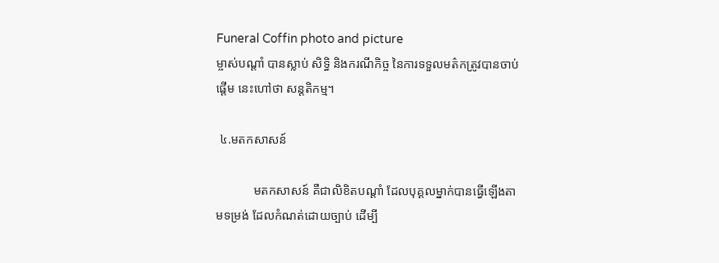Funeral Coffin photo and picture
ម្ចាស់បណ្តាំ បានស្លាប់ សិទ្ធិ និងករណីកិច្ច នៃការទទួលមត៌កត្រូវបានចាប់ផ្តើម នេះហៅថា សន្តតិកម្ម។

 ៤.មតកសាសន៍

            មតកសាសន៍ គឺជាលិខិតបណ្តាំ ដែលបុគ្គលម្នាក់បានធ្វើឡើងតាមទម្រង់ ដែលកំណត់ដោយច្បាប់ ដើម្បី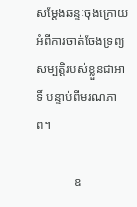សម្តែងឆន្ទៈចុងក្រោយ អំពីការចាត់ចែងទ្រព្យសម្បត្តិរបស់ខ្លួនជាអាទិ៍ បន្ទាប់ពីមរណភាព។

            ឧ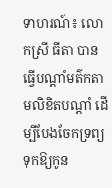ទាហរណ៍៖ លោកស្រី ធីតា បានធ្វើបណ្តាំមត៌កតាមលិខិតបណ្តាំ ដើម្បីបែងចែកទ្រព្យទុកឱ្យកូន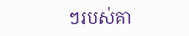ៗរបស់គា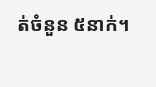ត់ចំនួន ៥នាក់។